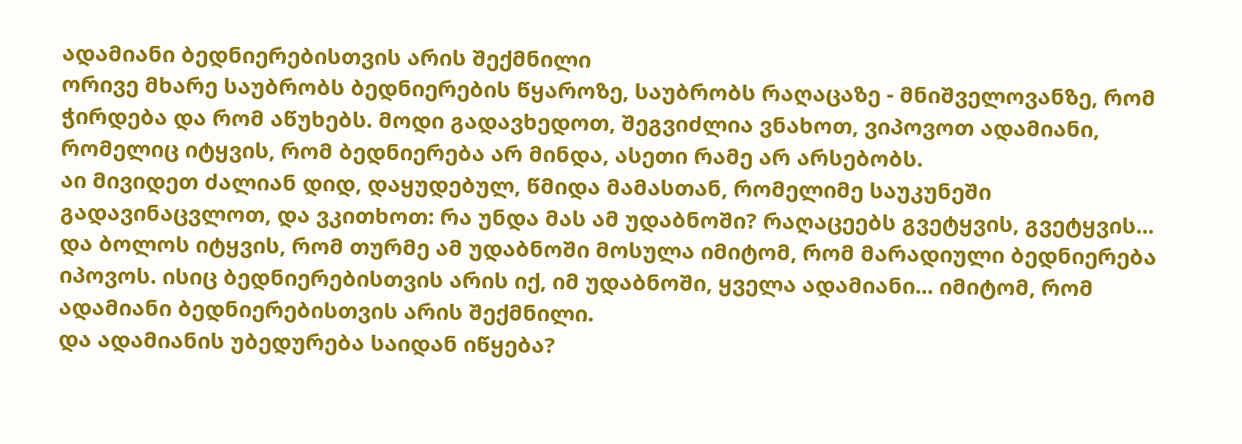ადამიანი ბედნიერებისთვის არის შექმნილი
ორივე მხარე საუბრობს ბედნიერების წყაროზე, საუბრობს რაღაცაზე - მნიშველოვანზე, რომ ჭირდება და რომ აწუხებს. მოდი გადავხედოთ, შეგვიძლია ვნახოთ, ვიპოვოთ ადამიანი, რომელიც იტყვის, რომ ბედნიერება არ მინდა, ასეთი რამე არ არსებობს.
აი მივიდეთ ძალიან დიდ, დაყუდებულ, წმიდა მამასთან, რომელიმე საუკუნეში გადავინაცვლოთ, და ვკითხოთ: რა უნდა მას ამ უდაბნოში? რაღაცეებს გვეტყვის, გვეტყვის... და ბოლოს იტყვის, რომ თურმე ამ უდაბნოში მოსულა იმიტომ, რომ მარადიული ბედნიერება იპოვოს. ისიც ბედნიერებისთვის არის იქ, იმ უდაბნოში, ყველა ადამიანი... იმიტომ, რომ ადამიანი ბედნიერებისთვის არის შექმნილი.
და ადამიანის უბედურება საიდან იწყება?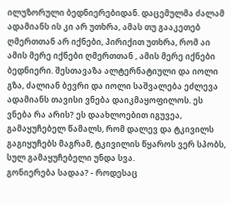ილუზორული ბედნიერებიდან. დაცემულმა ძალამ ადამიანს ის კი არ უთხრა, ამას თუ გააკეთებ ღმერთთან არ იქნები, პირიქით უთხრა, რომ აი ამის მერე იქნები ღმერთთან , ამის მერე იქნები ბედნიერი. შესთავაზა ალტერნატიული და იოლი გზა, ძალიან ბევრი და იოლი საშვალება ეძლევა ადამიანს თავისი ვნება დაიკმაყოფილოს. ეს ვნება რა არის? ეს დაახლოებით იგუვეა, გამაყუჩებელ წამალს, რომ დალევ და ტკივილს გაგიყუჩებს მაგრამ, ტკივილის წყაროს ვერ სპობს, სულ გამაყუჩებელი უნდა სვა.
გონიერება სადაა? - როდესაც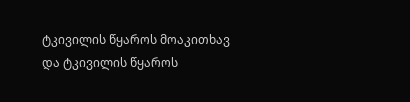ტკივილის წყაროს მოაკითხავ და ტკივილის წყაროს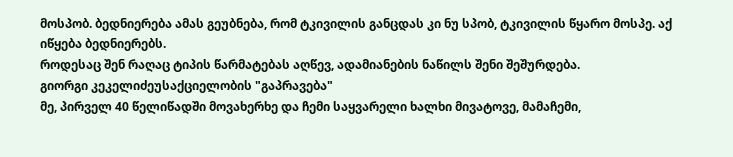მოსპობ. ბედნიერება ამას გეუბნება, რომ ტკივილის განცდას კი ნუ სპობ, ტკივილის წყარო მოსპე. აქ იწყება ბედნიერებს.
როდესაც შენ რაღაც ტიპის წარმატებას აღწევ, ადამიანების ნაწილს შენი შეშურდება.
გიორგი კეკელიძეუსაქციელობის "გაპრავება"
მე, პირველ 40 წელიწადში მოვახერხე და ჩემი საყვარელი ხალხი მივატოვე, მამაჩემი,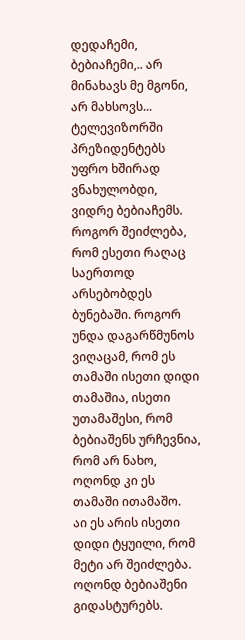დედაჩემი, ბებიაჩემი,.. არ მინახავს მე მგონი, არ მახსოვს... ტელევიზორში პრეზიდენტებს უფრო ხშირად ვნახულობდი, ვიდრე ბებიაჩემს.
როგორ შეიძლება, რომ ესეთი რაღაც საერთოდ არსებობდეს ბუნებაში. როგორ უნდა დაგარწმუნოს ვიღაცამ, რომ ეს თამაში ისეთი დიდი თამაშია, ისეთი უთამაშესი, რომ ბებიაშენს ურჩევნია, რომ არ ნახო, ოღონდ კი ეს თამაში ითამაშო.
აი ეს არის ისეთი დიდი ტყუილი, რომ მეტი არ შეიძლება. ოღონდ ბებიაშენი გიდასტურებს.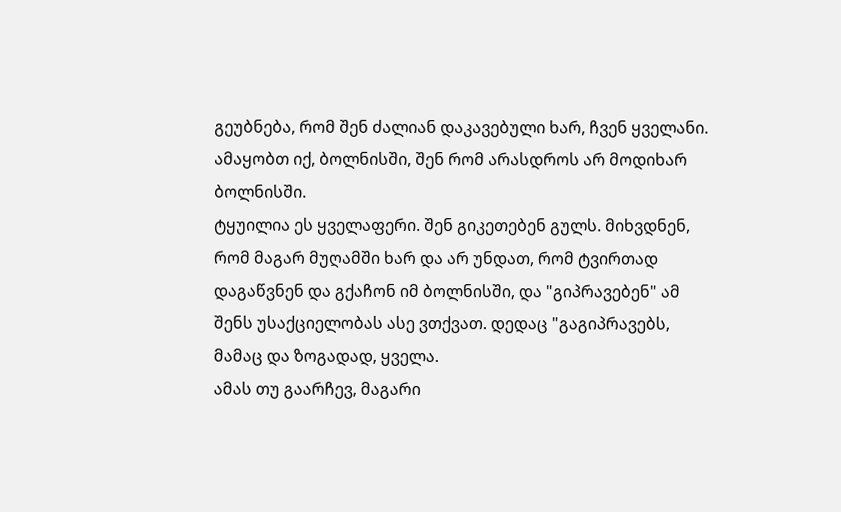გეუბნება, რომ შენ ძალიან დაკავებული ხარ, ჩვენ ყველანი. ამაყობთ იქ, ბოლნისში, შენ რომ არასდროს არ მოდიხარ ბოლნისში.
ტყუილია ეს ყველაფერი. შენ გიკეთებენ გულს. მიხვდნენ, რომ მაგარ მუღამში ხარ და არ უნდათ, რომ ტვირთად დაგაწვნენ და გქაჩონ იმ ბოლნისში, და "გიპრავებენ" ამ შენს უსაქციელობას ასე ვთქვათ. დედაც "გაგიპრავებს, მამაც და ზოგადად, ყველა.
ამას თუ გაარჩევ, მაგარი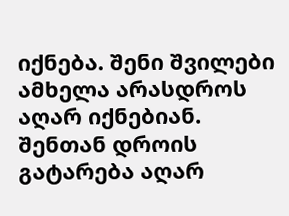იქნება. შენი შვილები ამხელა არასდროს აღარ იქნებიან. შენთან დროის გატარება აღარ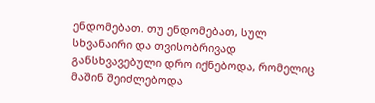ენდომებათ. თუ ენდომებათ, სულ სხვანაირი და თვისობრივად განსხვავებული დრო იქნებოდა, რომელიც მაშინ შეიძლებოდა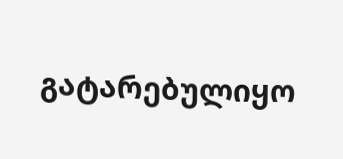გატარებულიყო